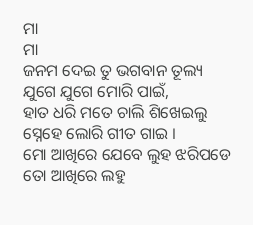ମା
ମା
ଜନମ ଦେଇ ତୁ ଭଗବାନ ତୂଲ୍ୟ
ଯୁଗେ ଯୁଗେ ମୋରି ପାଇଁ,
ହାତ ଧରି ମତେ ଚାଲି ଶିଖେଇଲୁ
ସ୍ନେହେ ଲୋରି ଗୀତ ଗାଇ ।
ମୋ ଆଖିରେ ଯେବେ ଲୁହ ଝରିପଡେ
ତୋ ଆଖିରେ ଲହୁ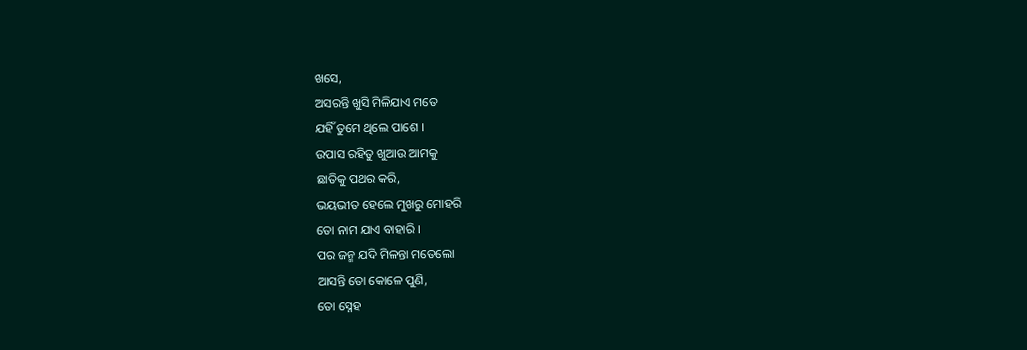ଖସେ,
ଅସରନ୍ତି ଖୁସି ମିଳିଯାଏ ମତେ
ଯହିଁ ତୁମେ ଥିଲେ ପାଶେ ।
ଉପାସ ରହିତୁ ଖୁଆଉ ଆମକୁ
ଛାତିକୁ ପଥର କରି,
ଭୟଭୀତ ହେଲେ ମୁଖରୁ ମୋହରି
ତୋ ନାମ ଯାଏ ବାହାରି ।
ପର ଜନ୍ମ ଯଦି ମିଳନ୍ତା ମତେଲୋ
ଆସନ୍ତି ତୋ କୋଳେ ପୁଣି,
ତୋ ସ୍ନେହ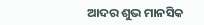ଆଦର ଶୁଭ ମାନସିକ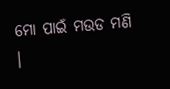ମୋ ପାଇଁ ମଉଡ ମଣି ।